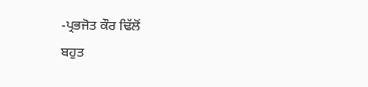-ਪ੍ਰਭਜੋਤ ਕੌਰ ਢਿੱਲੋਂ
ਬਹੁਤ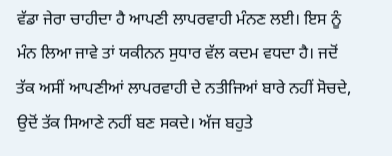ਵੱਡਾ ਜੇਰਾ ਚਾਹੀਦਾ ਹੈ ਆਪਣੀ ਲਾਪਰਵਾਹੀ ਮੰਨਣ ਲਈ। ਇਸ ਨੂੰ ਮੰਨ ਲਿਆ ਜਾਵੇ ਤਾਂ ਯਕੀਨਨ ਸੁਧਾਰ ਵੱਲ ਕਦਮ ਵਧਦਾ ਹੈ। ਜਦੋਂ ਤੱਕ ਅਸੀਂ ਆਪਣੀਆਂ ਲਾਪਰਵਾਹੀ ਦੇ ਨਤੀਜਿਆਂ ਬਾਰੇ ਨਹੀਂ ਸੋਚਦੇ, ਉਦੋਂ ਤੱਕ ਸਿਆਣੇ ਨਹੀਂ ਬਣ ਸਕਦੇ। ਅੱਜ ਬਹੁਤੇ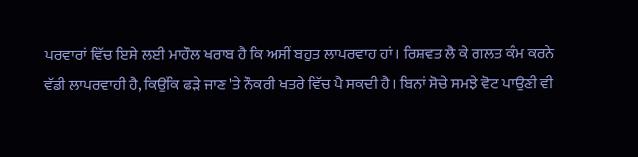ਪਰਵਾਰਾਂ ਵਿੱਚ ਇਸੇ ਲਈ ਮਾਹੌਲ ਖਰਾਬ ਹੈ ਕਿ ਅਸੀਂ ਬਹੁਤ ਲਾਪਰਵਾਹ ਹਾਂ। ਰਿਸ਼ਵਤ ਲੈ ਕੇ ਗਲਤ ਕੰਮ ਕਰਨੇ ਵੱਡੀ ਲਾਪਰਵਾਹੀ ਹੈ, ਕਿਉਂਕਿ ਫੜੇ ਜਾਣ 'ਤੇ ਨੌਕਰੀ ਖਤਰੇ ਵਿੱਚ ਪੈ ਸਕਦੀ ਹੈ। ਬਿਨਾਂ ਸੋਚੇ ਸਮਝੇ ਵੋਟ ਪਾਉਣੀ ਵੀ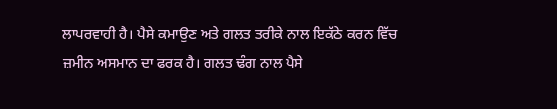ਲਾਪਰਵਾਹੀ ਹੈ। ਪੈਸੇ ਕਮਾਉਣ ਅਤੇ ਗਲਤ ਤਰੀਕੇ ਨਾਲ ਇਕੱਠੇ ਕਰਨ ਵਿੱਚ ਜ਼ਮੀਨ ਅਸਮਾਨ ਦਾ ਫਰਕ ਹੈ। ਗਲਤ ਢੰਗ ਨਾਲ ਪੈਸੇ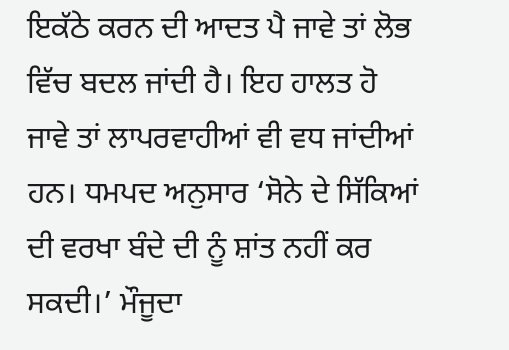ਇਕੱਠੇ ਕਰਨ ਦੀ ਆਦਤ ਪੈ ਜਾਵੇ ਤਾਂ ਲੋਭ ਵਿੱਚ ਬਦਲ ਜਾਂਦੀ ਹੈ। ਇਹ ਹਾਲਤ ਹੋ ਜਾਵੇ ਤਾਂ ਲਾਪਰਵਾਹੀਆਂ ਵੀ ਵਧ ਜਾਂਦੀਆਂ ਹਨ। ਧਮਪਦ ਅਨੁਸਾਰ ‘ਸੋਨੇ ਦੇ ਸਿੱਕਿਆਂ ਦੀ ਵਰਖਾ ਬੰਦੇ ਦੀ ਨੂੰ ਸ਼ਾਂਤ ਨਹੀਂ ਕਰ ਸਕਦੀ।’ ਮੌਜੂਦਾ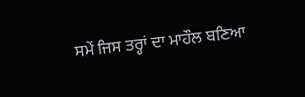ਸਮੇਂ ਜਿਸ ਤਰ੍ਹਾਂ ਦਾ ਮਾਹੌਲ ਬਣਿਆ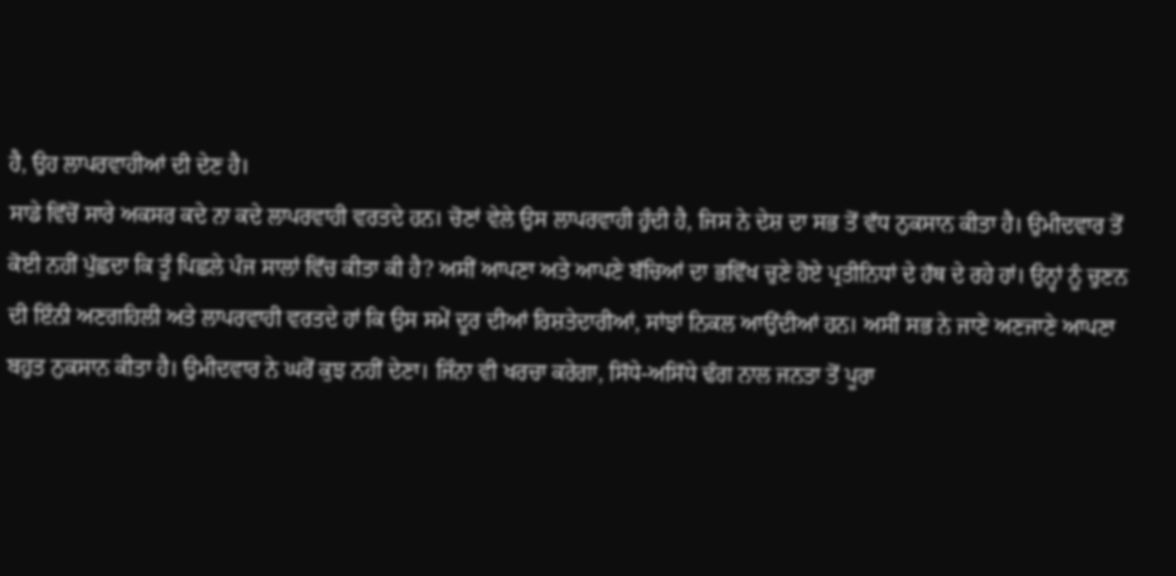ਹੈ, ਉਹ ਲਾਪਰਵਾਹੀਆਂ ਦੀ ਦੇਣ ਹੈ।
ਸਾਡੇ ਵਿੱਚੋਂ ਸਾਰੇ ਅਕਸਰ ਕਦੇ ਨਾ ਕਦੇ ਲਾਪਰਵਾਹੀ ਵਰਤਦੇ ਹਨ। ਚੋਣਾਂ ਵੇਲੇ ਉਸ ਲਾਪਰਵਾਹੀ ਹੁੰਦੀ ਹੈ, ਜਿਸ ਨੇ ਦੇਸ਼ ਦਾ ਸਭ ਤੋਂ ਵੱਧ ਨੁਕਸਾਨ ਕੀਤਾ ਹੈ। ਉਮੀਦਵਾਰ ਤੋਂ ਕੋਈ ਨਹੀਂ ਪੁੱਛਦਾ ਕਿ ਤੂੰ ਪਿਛਲੇ ਪੰਜ ਸਾਲਾਂ ਵਿੱਚ ਕੀਤਾ ਕੀ ਹੈ? ਅਸੀਂ ਆਪਣਾ ਅਤੇ ਆਪਣੇ ਬੱਚਿਆਂ ਦਾ ਭਵਿੱਖ ਚੁਣੇ ਹੋਏ ਪ੍ਰਤੀਨਿਧਾਂ ਦੇ ਹੱਥ ਦੇ ਰਹੇ ਹਾਂ। ਉਨ੍ਹਾਂ ਨੂੰ ਚੁਣਨ ਦੀ ਇੰਨੀ ਅਣਗਹਿਲੀ ਅਤੇ ਲਾਪਰਵਾਹੀ ਵਰਤਦੇ ਹਾਂ ਕਿ ਉਸ ਸਮੇਂ ਦੂਰ ਦੀਆਂ ਰਿਸ਼ਤੇਦਾਰੀਆਂ, ਸਾਂਝਾਂ ਨਿਕਲ ਆਉਂਦੀਆਂ ਹਨ। ਅਸੀਂ ਸਭ ਨੇ ਜਾਣੇ ਅਣਜਾਣੇ ਆਪਣਾ ਬਹੁਤ ਨੁਕਸਾਨ ਕੀਤਾ ਹੈ। ਉਮੀਦਵਾਰ ਨੇ ਘਰੋਂ ਕੁਝ ਨਹੀਂ ਦੇਣਾ। ਜਿੰਨਾ ਵੀ ਖਰਚਾ ਕਰੇਗਾ, ਸਿੱਧੇ-ਅਸਿੱਧੇ ਢੰਗ ਨਾਲ ਜਨਤਾ ਤੋਂ ਪੂਰਾ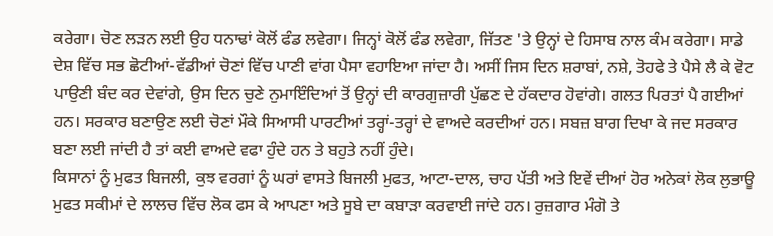ਕਰੇਗਾ। ਚੋਣ ਲੜਨ ਲਈ ਉਹ ਧਨਾਢਾਂ ਕੋਲੋਂ ਫੰਡ ਲਵੇਗਾ। ਜਿਨ੍ਹਾਂ ਕੋਲੋਂ ਫੰਡ ਲਵੇਗਾ, ਜਿੱਤਣ 'ਤੇ ਉਨ੍ਹਾਂ ਦੇ ਹਿਸਾਬ ਨਾਲ ਕੰਮ ਕਰੇਗਾ। ਸਾਡੇ ਦੇਸ਼ ਵਿੱਚ ਸਭ ਛੋਟੀਆਂ-ਵੱਡੀਆਂ ਚੋਣਾਂ ਵਿੱਚ ਪਾਣੀ ਵਾਂਗ ਪੈਸਾ ਵਹਾਇਆ ਜਾਂਦਾ ਹੈ। ਅਸੀਂ ਜਿਸ ਦਿਨ ਸ਼ਰਾਬਾਂ, ਨਸ਼ੇ, ਤੋਹਫੇ ਤੇ ਪੈਸੇ ਲੈ ਕੇ ਵੋਟ ਪਾਉਣੀ ਬੰਦ ਕਰ ਦੇਵਾਂਗੇ, ਉਸ ਦਿਨ ਚੁਣੇ ਨੁਮਾਇੰਦਿਆਂ ਤੋਂ ਉਨ੍ਹਾਂ ਦੀ ਕਾਰਗੁਜ਼ਾਰੀ ਪੁੱਛਣ ਦੇ ਹੱਕਦਾਰ ਹੋਵਾਂਗੇ। ਗਲਤ ਪਿਰਤਾਂ ਪੈ ਗਈਆਂ ਹਨ। ਸਰਕਾਰ ਬਣਾਉਣ ਲਈ ਚੋਣਾਂ ਮੌਕੇ ਸਿਆਸੀ ਪਾਰਟੀਆਂ ਤਰ੍ਹਾਂ-ਤਰ੍ਹਾਂ ਦੇ ਵਾਅਦੇ ਕਰਦੀਆਂ ਹਨ। ਸਬਜ਼ ਬਾਗ ਦਿਖਾ ਕੇ ਜਦ ਸਰਕਾਰ ਬਣਾ ਲਈ ਜਾਂਦੀ ਹੈ ਤਾਂ ਕਈ ਵਾਅਦੇ ਵਫਾ ਹੁੰਦੇ ਹਨ ਤੇ ਬਹੁਤੇ ਨਹੀਂ ਹੁੰਦੇ।
ਕਿਸਾਨਾਂ ਨੂੰ ਮੁਫਤ ਬਿਜਲੀ, ਕੁਝ ਵਰਗਾਂ ਨੂੰ ਘਰਾਂ ਵਾਸਤੇ ਬਿਜਲੀ ਮੁਫਤ, ਆਟਾ-ਦਾਲ, ਚਾਹ ਪੱਤੀ ਅਤੇ ਇਵੇਂ ਦੀਆਂ ਹੋਰ ਅਨੇਕਾਂ ਲੋਕ ਲੁਭਾਊ ਮੁਫਤ ਸਕੀਮਾਂ ਦੇ ਲਾਲਚ ਵਿੱਚ ਲੋਕ ਫਸ ਕੇ ਆਪਣਾ ਅਤੇ ਸੂਬੇ ਦਾ ਕਬਾੜਾ ਕਰਵਾਈ ਜਾਂਦੇ ਹਨ। ਰੁਜ਼ਗਾਰ ਮੰਗੋ ਤੇ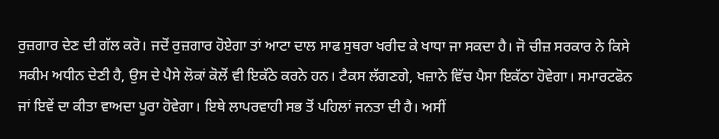ਰੁਜ਼ਗਾਰ ਦੇਣ ਦੀ ਗੱਲ ਕਰੋ। ਜਦੋਂ ਰੁਜ਼ਗਾਰ ਹੋਏਗਾ ਤਾਂ ਆਟਾ ਦਾਲ ਸਾਫ ਸੁਥਰਾ ਖਰੀਦ ਕੇ ਖਾਧਾ ਜਾ ਸਕਦਾ ਹੈ। ਜੋ ਚੀਜ਼ ਸਰਕਾਰ ਨੇ ਕਿਸੇ ਸਕੀਮ ਅਧੀਨ ਦੇਣੀ ਹੈ, ਉਸ ਦੇ ਪੈਸੇ ਲੋਕਾਂ ਕੋਲੋਂ ਵੀ ਇਕੱਠੇ ਕਰਨੇ ਹਨ। ਟੈਕਸ ਲੱਗਣਗੇ, ਖਜ਼ਾਨੇ ਵਿੱਚ ਪੈਸਾ ਇਕੱਠਾ ਹੋਵੇਗਾ। ਸਮਾਰਟਫੋਨ ਜਾਂ ਇਵੇਂ ਦਾ ਕੀਤਾ ਵਾਅਦਾ ਪੂਰਾ ਹੋਵੇਗਾ। ਇਥੇ ਲਾਪਰਵਾਹੀ ਸਭ ਤੋਂ ਪਹਿਲਾਂ ਜਨਤਾ ਦੀ ਹੈ। ਅਸੀਂ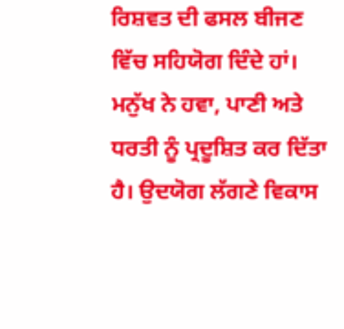ਰਿਸ਼ਵਤ ਦੀ ਫਸਲ ਬੀਜਣ ਵਿੱਚ ਸਹਿਯੋਗ ਦਿੰਦੇ ਹਾਂ।
ਮਨੁੱਖ ਨੇ ਹਵਾ, ਪਾਣੀ ਅਤੇ ਧਰਤੀ ਨੂੰ ਪ੍ਰਦੂਸ਼ਿਤ ਕਰ ਦਿੱਤਾ ਹੈ। ਉਦਯੋਗ ਲੱਗਣੇ ਵਿਕਾਸ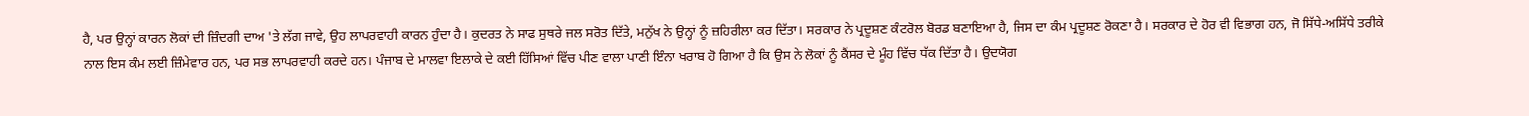ਹੈ, ਪਰ ਉਨ੍ਹਾਂ ਕਾਰਨ ਲੋਕਾਂ ਦੀ ਜ਼ਿੰਦਗੀ ਦਾਅ 'ਤੇ ਲੱਗ ਜਾਵੇ, ਉਹ ਲਾਪਰਵਾਹੀ ਕਾਰਨ ਹੁੰਦਾ ਹੈ। ਕੁਦਰਤ ਨੇ ਸਾਫ ਸੁਥਰੇ ਜਲ ਸਰੋਤ ਦਿੱਤੇ, ਮਨੁੱਖ ਨੇ ਉਨ੍ਹਾਂ ਨੂੰ ਜ਼ਹਿਰੀਲਾ ਕਰ ਦਿੱਤਾ। ਸਰਕਾਰ ਨੇ ਪ੍ਰਦੂਸ਼ਣ ਕੰਟਰੋਲ ਬੋਰਡ ਬਣਾਇਆ ਹੈ, ਜਿਸ ਦਾ ਕੰਮ ਪ੍ਰਦੂਸ਼ਣ ਰੋਕਣਾ ਹੈ। ਸਰਕਾਰ ਦੇ ਹੋਰ ਵੀ ਵਿਭਾਗ ਹਨ, ਜੋ ਸਿੱਧੇ-ਅਸਿੱਧੇ ਤਰੀਕੇ ਨਾਲ ਇਸ ਕੰਮ ਲਈ ਜ਼ਿੰਮੇਵਾਰ ਹਨ, ਪਰ ਸਭ ਲਾਪਰਵਾਹੀ ਕਰਦੇ ਹਨ। ਪੰਜਾਬ ਦੇ ਮਾਲਵਾ ਇਲਾਕੇ ਦੇ ਕਈ ਹਿੱਸਿਆਂ ਵਿੱਚ ਪੀਣ ਵਾਲਾ ਪਾਣੀ ਇੰਨਾ ਖਰਾਬ ਹੋ ਗਿਆ ਹੈ ਕਿ ਉਸ ਨੇ ਲੋਕਾਂ ਨੂੰ ਕੈਂਸਰ ਦੇ ਮੂੰਹ ਵਿੱਚ ਧੱਕ ਦਿੱਤਾ ਹੈ। ਉਦਯੋਗ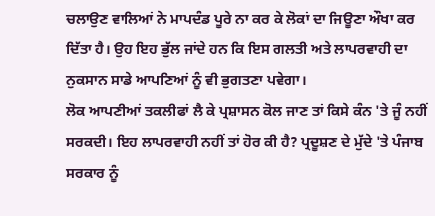ਚਲਾਉਣ ਵਾਲਿਆਂ ਨੇ ਮਾਪਦੰਡ ਪੂਰੇ ਨਾ ਕਰ ਕੇ ਲੋਕਾਂ ਦਾ ਜਿਊਣਾ ਔਖਾ ਕਰ ਦਿੱਤਾ ਹੈ। ਉਹ ਇਹ ਭੁੱਲ ਜਾਂਦੇ ਹਨ ਕਿ ਇਸ ਗਲਤੀ ਅਤੇ ਲਾਪਰਵਾਹੀ ਦਾ ਨੁਕਸਾਨ ਸਾਡੇ ਆਪਣਿਆਂ ਨੂੰ ਵੀ ਭੁਗਤਣਾ ਪਵੇਗਾ।
ਲੋਕ ਆਪਣੀਆਂ ਤਕਲੀਫਾਂ ਲੈ ਕੇ ਪ੍ਰਸ਼ਾਸਨ ਕੋਲ ਜਾਣ ਤਾਂ ਕਿਸੇ ਕੰਨ 'ਤੇ ਜੂੰ ਨਹੀਂ ਸਰਕਦੀ। ਇਹ ਲਾਪਰਵਾਹੀ ਨਹੀਂ ਤਾਂ ਹੋਰ ਕੀ ਹੈ? ਪ੍ਰਦੂਸ਼ਣ ਦੇ ਮੁੱਦੇ 'ਤੇ ਪੰਜਾਬ ਸਰਕਾਰ ਨੂੰ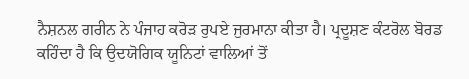ਨੈਸ਼ਨਲ ਗਰੀਨ ਨੇ ਪੰਜਾਹ ਕਰੋੜ ਰੁਪਏ ਜੁਰਮਾਨਾ ਕੀਤਾ ਹੈ। ਪ੍ਰਦੂਸ਼ਣ ਕੰਟਰੋਲ ਬੋਰਡ ਕਹਿੰਦਾ ਹੈ ਕਿ ਉਦਯੋਗਿਕ ਯੂਨਿਟਾਂ ਵਾਲਿਆਂ ਤੋਂ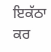ਇਕੱਠਾ ਕਰ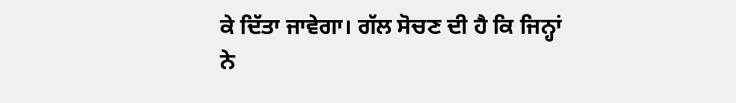ਕੇ ਦਿੱਤਾ ਜਾਵੇਗਾ। ਗੱਲ ਸੋਚਣ ਦੀ ਹੈ ਕਿ ਜਿਨ੍ਹਾਂ ਨੇ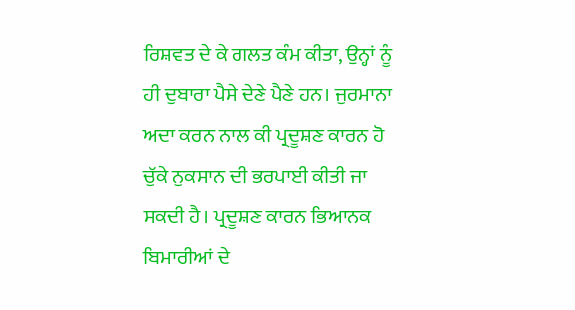ਰਿਸ਼ਵਤ ਦੇ ਕੇ ਗਲਤ ਕੰਮ ਕੀਤਾ, ਉਨ੍ਹਾਂ ਨੂੰ ਹੀ ਦੁਬਾਰਾ ਪੈਸੇ ਦੇਣੇ ਪੈਣੇ ਹਨ। ਜੁਰਮਾਨਾ ਅਦਾ ਕਰਨ ਨਾਲ ਕੀ ਪ੍ਰਦੂਸ਼ਣ ਕਾਰਨ ਹੋ ਚੁੱਕੇ ਨੁਕਸਾਨ ਦੀ ਭਰਪਾਈ ਕੀਤੀ ਜਾ ਸਕਦੀ ਹੈ। ਪ੍ਰਦੂਸ਼ਣ ਕਾਰਨ ਭਿਆਨਕ ਬਿਮਾਰੀਆਂ ਦੇ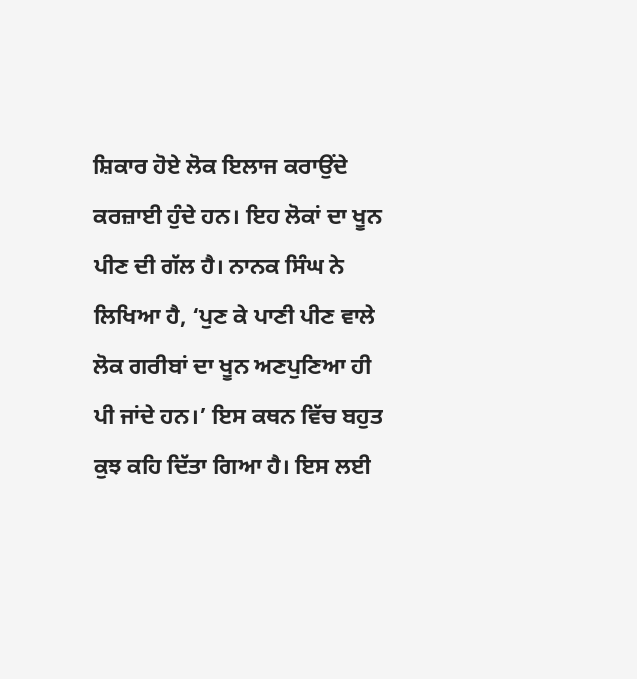ਸ਼ਿਕਾਰ ਹੋਏ ਲੋਕ ਇਲਾਜ ਕਰਾਉਂਦੇ ਕਰਜ਼ਾਈ ਹੁੰਦੇ ਹਨ। ਇਹ ਲੋਕਾਂ ਦਾ ਖੂਨ ਪੀਣ ਦੀ ਗੱਲ ਹੈ। ਨਾਨਕ ਸਿੰਘ ਨੇ ਲਿਖਿਆ ਹੈ, ‘ਪੁਣ ਕੇ ਪਾਣੀ ਪੀਣ ਵਾਲੇ ਲੋਕ ਗਰੀਬਾਂ ਦਾ ਖੂਨ ਅਣਪੁਣਿਆ ਹੀ ਪੀ ਜਾਂਦੇ ਹਨ।’ ਇਸ ਕਥਨ ਵਿੱਚ ਬਹੁਤ ਕੁਝ ਕਹਿ ਦਿੱਤਾ ਗਿਆ ਹੈ। ਇਸ ਲਈ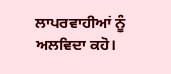ਲਾਪਰਵਾਹੀਆਂ ਨੂੰ ਅਲਵਿਦਾ ਕਹੋ।